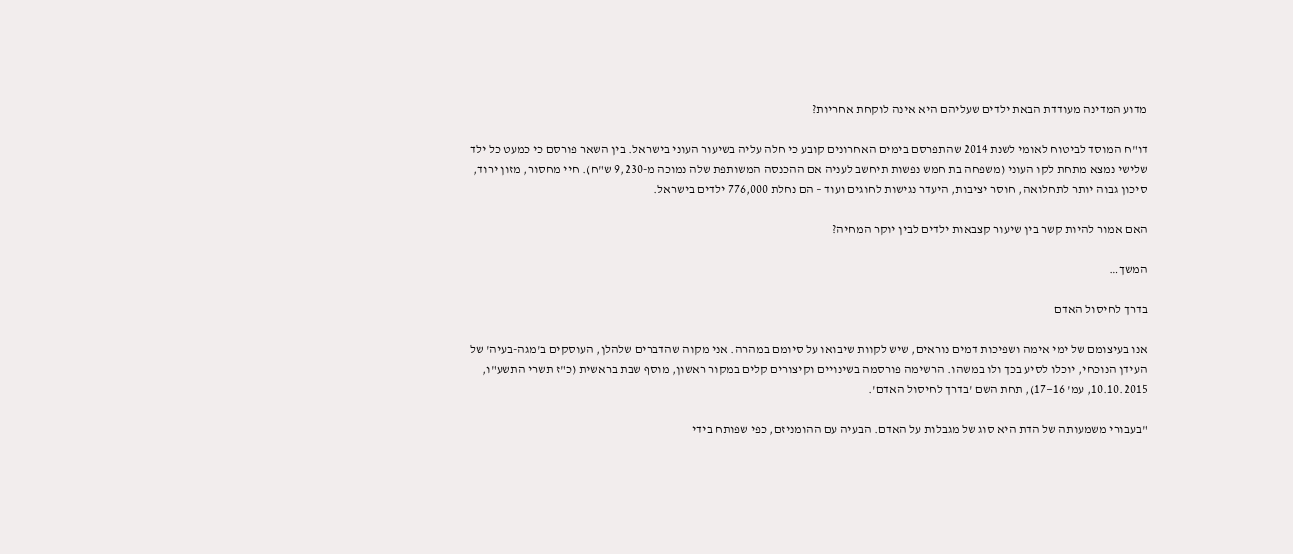מדוע המדינה מעודדת הבאת ילדים שעליהם היא אינה לוקחת אחריות?

דו"ח המוסד לביטוח לאומי לשנת 2014 שהתפרסם בימים האחרונים קובע כי חלה עליה בשיעור העוני בישראל. בין השאר פורסם כי כמעט כל ילד שלישי נמצא מתחת לקו העוני (משפחה בת חמש נפשות תיחשב לעניה אם ההכנסה המשותפת שלה נמוכה מ-9,230 ש"ח). חיי מחסור, מזון ירוד, סיכון גבוה יותר לתחלואה, חוסר יציבות, היעדר נגישות לחוגים ועוד – הם נחלת 776,000 ילדים בישראל.

האם אמור להיות קשר בין שיעור קצבאות ילדים לבין יוקר המחיה?

המשך…

בדרך לחיסול האדם

אנו בעיצומם של ימי אימה ושפיכות דמים נוראים, שיש לקוות שיבואו על סיומם במהרה. אני מקוה שהדברים שלהלן, העוסקים ב'מגה-בעיה' של העידן הנוכחי, יוכלו לסיע בכך ולו במשהו. הרשימה פורסמה בשינויים וקיצורים קלים במקור ראשון, מוסף שבת בראשית (כ"ז תשרי התשע"ו, 10.10.2015, עמ' 16—17), תחת השם 'בדרך לחיסול האדם'.

"בעבורי משמעותה של הדת היא סוג של מגבלות על האדם. הבעיה עם ההומניזם, כפי שפותח בידי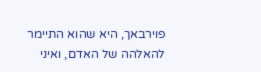פוירבאך, היא שהוא התיימר להאלהה של האדם, ואיני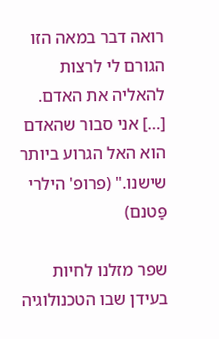רואה דבר במאה הזו הגורם לי לרצות להאליה את האדם. […] אני סבור שהאדם הוא האל הגרוע ביותר שישנו." (פרופ' הילרי פַּטנם)

שפר מזלנו לחיות בעידן שבו הטכנולוגיה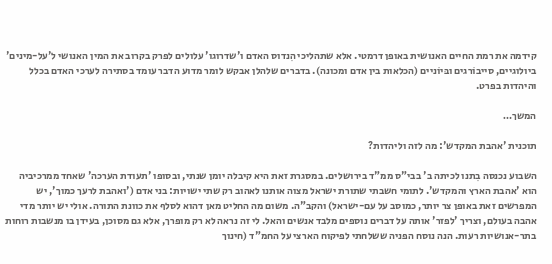קידמה את רמת החיים האנושית באופן דרמטי. אלא שתהליכי הִנדוס האדם ו'שדרוגו' עלולים לפרק בקרוב את המין האנושי ל'על-מינים' ביולוגיים, סייבוֹרגים ובּיוֹניים (הכלאות בין אדם ומכונה). בדברים שלהלן אבקש לומר מדוע הדבר עומד בסתירה לערכי האדם בכלל והיהדות בפרט.

המשך…

תוכנית 'אהבת המקדש': מה לזה וליהדות?

השבוע נכנסה בִתנו לכיתה ב' בבי"ס ממ"ד בירושלים. במסגרת זאת היא קיבלה יומן שנתי, ובסופו 'תעודת הערכה' שאחד ממרכיביה הוא 'אהבת הארץ והמקדש'. לתומי חשבתי שתורת ישראל מצוה אותנו לאהוב רק שתי ישויות: בני אדם ('ואהבת לרעך כמוך', יש המפרשים זאת באופן צר יותר, כמוסב על עם-ישראל) והקב"ה. משום מה החליט מאן דהוא לסלף את כוונת התורה. אולי יש יותר מדי אהבה בעולם, וצריך 'לפזר' אותה על דברים נוספים מלבד אנשים והאל. לי זה נראה לא רק מופרך, אלא גם מסוכן, בעידן בו מנשבות רוחות בתר-אנושיות רעות. הנה נוסח הפניה ששלחתי לפיקוח הארצי על החמ"ד (חינוך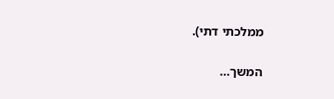ממלכתי דתי).

המשך…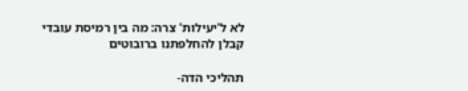לא ל'יעילות' צרה: מה בין רמיסת עובדי קבלן להחלפתנו ברובוטים

תהליכי הדה-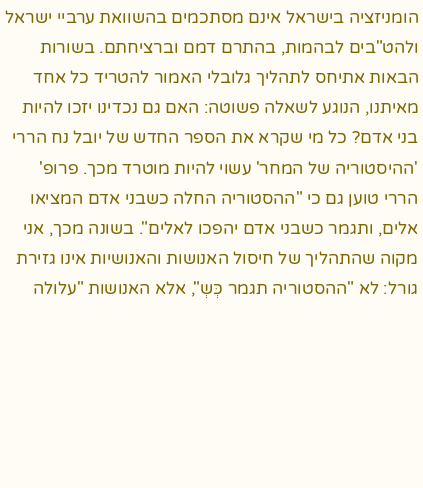הומניזציה בישראל אינם מסתכמים בהשוואת ערביי ישראל ולהט"בים לבהמות, בהתרם דמם וברציחתם. בשורות הבאות אתיחס לתהליך גלובלי האמור להטריד כל אחד מאיתנו, הנוגע לשאלה פשוטה: האם גם נכדינו יזכו להיות בני אדם? כל מי שקרא את הספר החדש של יובל נח הררי 'ההיסטוריה של המחר' עשוי להיות מוטרד מכך. פרופ' הררי טוען גם כי "ההסטוריה החלה כשבני אדם המציאו אלים, ותגמר כשבני אדם יהפכו לאלים". בשונה מכך, אני מקוה שהתהליך של חיסול האנושות והאנושיות אינו גזירת גורל: לא "ההסטוריה תגמר כְּשְ", אלא האנושות "עלולה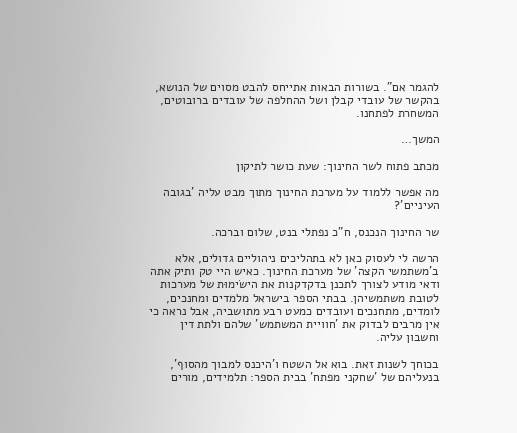להגמר אם". בשורות הבאות אתייחס להבט מסוים של הנושא, בהקשר של עובדי קבלן ושל ההחלפה של עובדים ברובוטים, המשחרת לפתחנו.

המשך…

מכתב פתוח לשר החינוך: שעת כושר לתיקון

מה אפשר ללמוד על מערכת החינוך מתוך מבט עליה 'בגובה העיניים'?

שר החינוך הנכנס, ח"כ נפתלי בנט, שלום וברכה.

הרשה לי לעסוק כאן לא בתהליכים ניהוליים גדולים, אלא ב'משתמשי הקצה' של מערכת החינוך. כאיש היי טק ותיק אתה ודאי מודע לצורך לתכנן בדקדקנות את הישׂימוּת של מערכות לטובת משתמשיהן. בבתי הספר בישראל מלמדים ומחנכים, לומדים, מתחנכים ועובדים כמעט רבע מתושביה, אבל נראה כי אין מרבים לבדוק את 'חוויית המשתמש' שלהם ולתת דין וחשבון עליה.

בכוחך לשנות זאת. בוא אל השטח ו'היכנס למבוך מהסוף', בנעליהם של 'שחקני מפתח' בבית הספר: תלמידים, מורים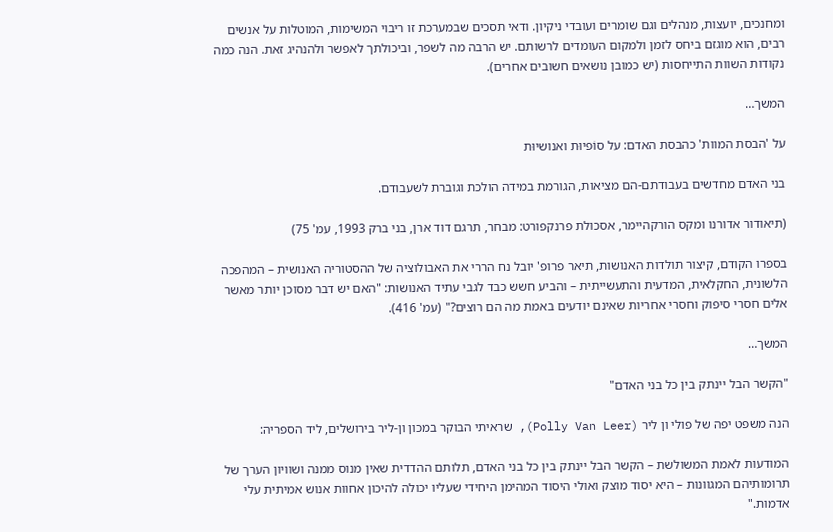ומחנכים, יועצות, מנהלים וגם שומרים ועובדי ניקיון. ודאי תסכים שבמערכת זו ריבוי המשימות, המוטלות על אנשים רבים, הוא מוגזם ביחס לזמן ולמקום העומדים לרשותם. יש הרבה מה לשפר, וביכולתך לאפשר ולהנהיג זאת. הנה כמה נקודות השוות התייחסות (יש כמובן נושאים חשובים אחרים).

המשך…

על 'הבסת המוות' כהבסת האדם: על סוֹפיוּת ואנושיוּת

בני האדם מחדשים בעבודתם-הם מציאות, הגורמת במידה הולכת וגוברת לשעבודם.

(תיאודור אדורנו ומקס הורקהיימר, אסכולת פרנקפורט: מבחר, תרגם דוד ארן, בני ברק 1993, עמ' 75)

בספרו הקודם, קיצור תולדות האנושות, תיאר פרופ' יובל נח הררי את האבולוציה של ההסטוריה האנושית – המהפכה הלשונית, החקלאית, המדעית והתעשייתית – והביע חשש כבד לגבי עתיד האנושות: "האם יש דבר מסוכן יותר מאשר אלים חסרי סיפוק וחסרי אחריות שאינם יודעים באמת מה הם רוצים?" (עמ' 416).

המשך…

"הקשר הבל יינתק בין כל בני האדם"

הנה משפט יפה של פולי ון ליר (Polly Van Leer), שראיתי הבוקר במכון ון-ליר בירושלים, ליד הספריה:

המודעות לאמת המשולשת – הקשר הבל יינתק בין כל בני האדם, תלותם ההדדית שאין מנוס ממנה ושוויון הערך של תרומותיהם המגוונות – היא יסוד מוצק ואולי היסוד המהימן היחידי שעליו יכולה להיכון אחוות אנוש אמיתית עלי אדמות."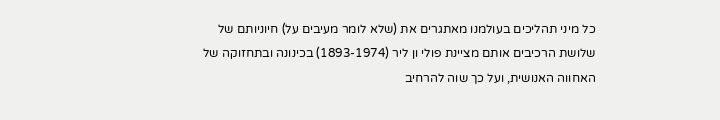כל מיני תהליכים בעולמנו מאתגרים את (שלא לומר מעיבים על) חיוניותם של שלושת הרכיבים אותם מציינת פולי ון ליר (1893-1974) בכינונה ובתחזוקה של האחווה האנושית, ועל כך שוה להרחיב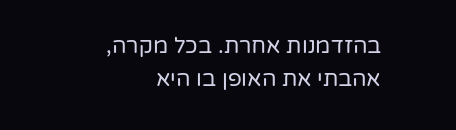בהזדמנות אחרת. בכל מקרה, אהבתי את האופן בו היא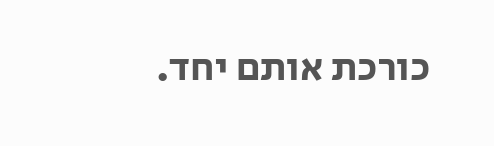כורכת אותם יחד.